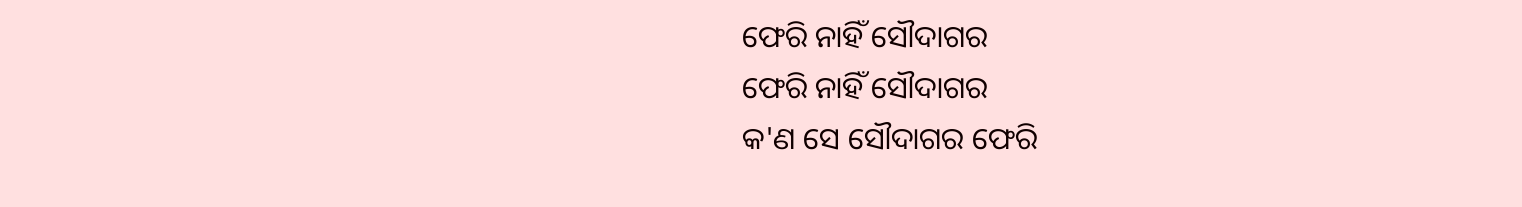ଫେରି ନାହିଁ ସୌଦାଗର
ଫେରି ନାହିଁ ସୌଦାଗର
କ'ଣ ସେ ସୌଦାଗର ଫେରି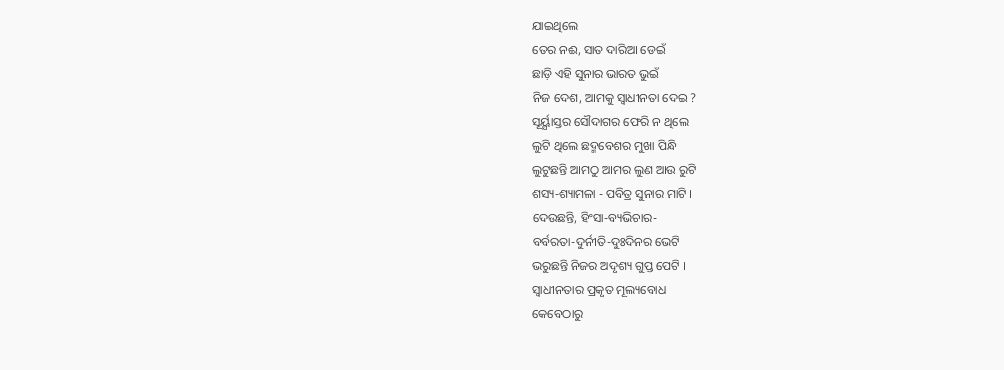ଯାଇଥିଲେ
ତେର ନଈ, ସାତ ଦାରିଆ ଡେଇଁ
ଛାଡ଼ି ଏହି ସୁନାର ଭାରତ ଭୁଇଁ
ନିଜ ଦେଶ, ଆମକୁ ସ୍ବାଧୀନତା ଦେଇ ?
ସୂର୍ୟ୍ଯାସ୍ତର ସୌଦାଗର ଫେରି ନ ଥିଲେ
ଲୁଟି ଥିଲେ ଛଦ୍ମବେଶର ମୁଖା ପିନ୍ଧି
ଲୁଟୁଛନ୍ତି ଆମଠୁ ଆମର ଲୁଣ ଆଉ ରୁଟି
ଶସ୍ୟ-ଶ୍ୟାମଳା - ପବିତ୍ର ସୁନାର ମାଟି ।
ଦେଉଛନ୍ତି, ହିଂସା-ବ୍ୟଭିଚାର-
ବର୍ବରତା-ଦୁର୍ନୀତି-ଦୁଃଦିନର ଭେଟି
ଭରୁଛନ୍ତି ନିଜର ଅଦୃଶ୍ୟ ଗୁପ୍ତ ପେଟି ।
ସ୍ୱାଧୀନତାର ପ୍ରକୃତ ମୂଲ୍ୟବୋଧ
କେବେଠାରୁ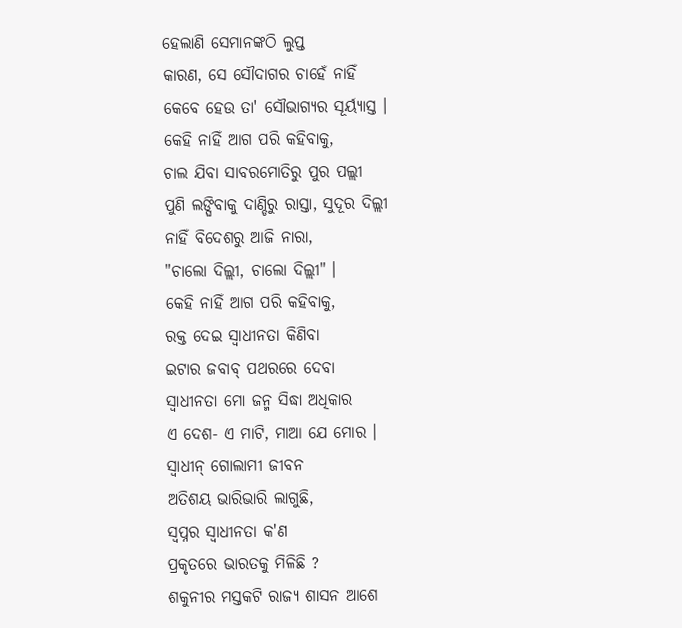ହେଲାଣି ସେମାନଙ୍କଠି ଲୁପ୍ତ
କାରଣ, ସେ ସୌଦାଗର ଚାହେଁ ନାହିଁ
କେବେ ହେଉ ତା' ସୌଭାଗ୍ୟର ସୂର୍ୟ୍ଯାସ୍ତ ।
କେହି ନାହିଁ ଆଗ ପରି କହିବାକୁ,
ଚାଲ ଯିବା ସାବରମୋତିରୁ ପୁର ପଲ୍ଲୀ
ପୁଣି ଲଙ୍ଘିବାକୁ ଦାଣ୍ଡିରୁ ରାସ୍ତା, ସୁଦୂର ଦିଲ୍ଲୀ
ନାହିଁ ବିଦେଶରୁ ଆଜି ନାରା,
"ଚାଲୋ ଦିଲ୍ଲୀ, ଚାଲୋ ଦିଲ୍ଲୀ" ।
କେହି ନାହିଁ ଆଗ ପରି କହିବାକୁ,
ରକ୍ତ ଦେଇ ସ୍ବାଧୀନତା କିଣିବା
ଇଟାର ଜବାବ୍ ପଥରରେ ଦେବା
ସ୍ବାଧୀନତା ମୋ ଜନ୍ମ ସିଦ୍ଧା ଅଧିକାର
ଏ ଦେଶ- ଏ ମାଟି, ମାଆ ଯେ ମୋର ।
ସ୍ୱାଧୀନ୍ ଗୋଲାମୀ ଜୀବନ
ଅତିଶୟ ଭାରିଭାରି ଲାଗୁଛି,
ସ୍ୱପ୍ନର ସ୍ବାଧୀନତା କ'ଣ
ପ୍ରକୃତରେ ଭାରତକୁ ମିଳିଛି ?
ଶକୁନୀର ମସ୍ତକଟି ରାଜ୍ୟ ଶାସନ ଆଶେ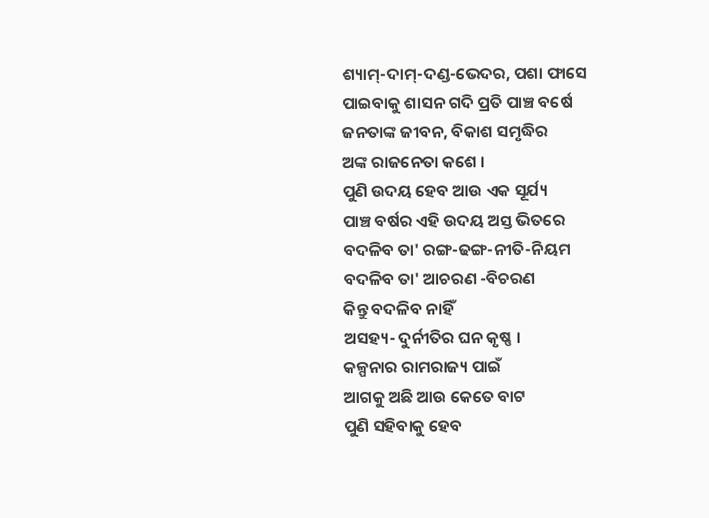ଶ୍ୟାମ୍-ଦାମ୍-ଦଣ୍ଡ-ଭେଦର, ପଶା ଫାସେ
ପାଇବାକୁ ଶାସନ ଗଦି ପ୍ରତି ପାଞ୍ଚ ବର୍ଷେ
ଜନତାଙ୍କ ଜୀବନ, ବିକାଶ ସମୃଦ୍ଧିର
ଅଙ୍କ ରାଜନେତା କଶେ ।
ପୁଣି ଉଦୟ ହେବ ଆଉ ଏକ ସୂର୍ଯ୍ୟ
ପାଞ୍ଚ ବର୍ଷର ଏହି ଉଦୟ ଅସ୍ତ ଭିତରେ
ବଦଳିବ ତା' ରଙ୍ଗ-ଢଙ୍ଗ-ନୀତି-ନିୟମ
ବଦଳିବ ତା' ଆଚରଣ -ବିଚରଣ
କିନ୍ତୁ ବଦଳିବ ନାହିଁ
ଅସହ୍ୟ- ଦୁର୍ନୀତିର ଘନ କୃଷ୍ଣ ।
କଳ୍ପନାର ରାମରାଜ୍ୟ ପାଇଁ
ଆଗକୁ ଅଛି ଆଉ କେତେ ବାଟ
ପୁଣି ସହିବାକୁ ହେବ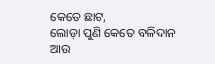କେତେ ଛାଟ,
ଲୋଡ଼ା ପୁଣି କେତେ ବଳିଦାନ
ଆଉ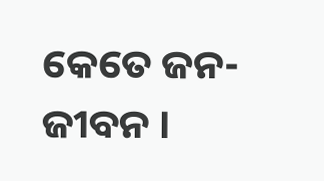କେତେ ଜନ-ଜୀବନ ।